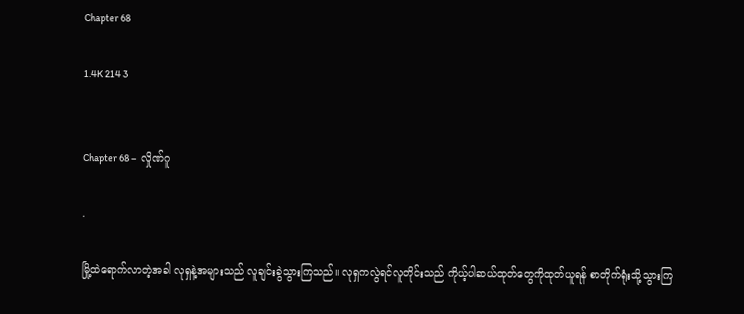Chapter 68

1.4K 214 3


Chapter 68 –  လှိုဏ်ဂူ

.

မြို့ထဲရောက်လာတဲ့အခါ လုရှနဲ့အများသည် လူချင်းခွဲသွားကြသည်။ လုရှကလွဲရင်လူတိုင်းသည် ကိုယ့်ပါဆယ်ထုတ်တွေကိုထုတ်ယူရန် စာတိုက်ရုံးသို့သွားကြ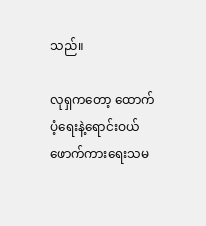သည်။

လုရှကတော့ ထောက်ပံ့ရေးနဲ့ရောင်းဝယ်ဖောက်ကားရေးသမ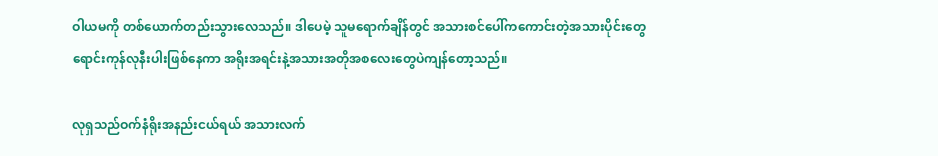ဝါယမကို တစ်ယောက်တည်းသွားလေသည်။ ဒါပေမဲ့ သူမရောက်ချိန်တွင် အသားစင်ပေါ်ကကောင်းတဲ့အသားပိုင်းတွေ ရောင်းကုန်လုနီးပါးဖြစ်နေကာ အရိုးအရင်းနဲ့အသားအတိုအစလေးတွေပဲကျန်တော့သည်။

လုရှသည်ဝက်နံရိုးအနည်းငယ်ရယ် အသားလက်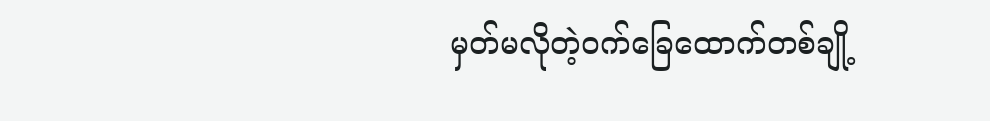မှတ်မလိုတဲ့ဝက်ခြေထောက်တစ်ချို့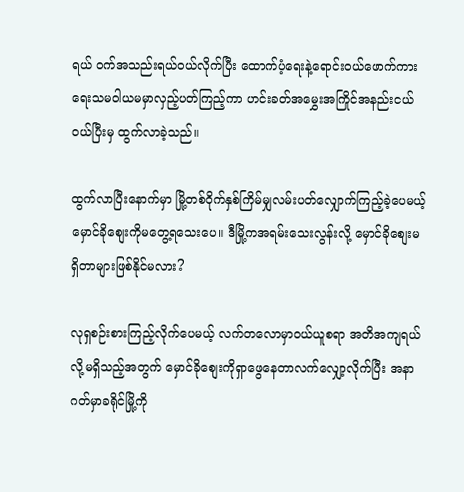ရယ် ဝက်အသည်းရယ်ဝယ်လိုက်ပြီး ထောက်ပံ့ရေးနဲ့ရောင်းဝယ်ဖောက်ကားရေးသမဝါယမမှာလှည့်ပတ်ကြည့်ကာ ဟင်းခတ်အမွှေးအကြိုင်အနည်းငယ်ဝယ်ပြီးမှ ထွက်လာခဲ့သည်။

ထွက်လာပြီးနောက်မှာ မြို့တစ်ဝိုက်နှစ်ကြိမ်မျှလမ်းပတ်လျှောက်ကြည့်ခဲ့ပေမယ့် မှောင်ခိုစျေးကိုမတွေ့ရသေးပေ။ ဒီမြို့ကအရမ်းသေးလွန်းလို့ မှောင်ခိုစျေးမရှိတာများဖြစ်နိုင်မလား?

လုရှစဉ်းစားကြည့်လိုက်ပေမယ့် လက်တလောမှာဝယ်ယူစရာ အတိအကျရယ်လို့မရှိသည့်အတွက် မှောင်ခိုစျေးကိုရှာဖွေနေတာလက်လျှော့လိုက်ပြီး အနာဂတ်မှာခရိုင်မြို့ကို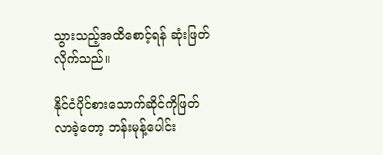သွားသည့်အထိစောင့်ရန် ဆုံးဖြတ်လိုက်သည်။

နိုင်ငံပိုင်စားသောက်ဆိုင်ကိုဖြတ်လာခဲ့တော့ ဘန်းမုန့်ပေါင်း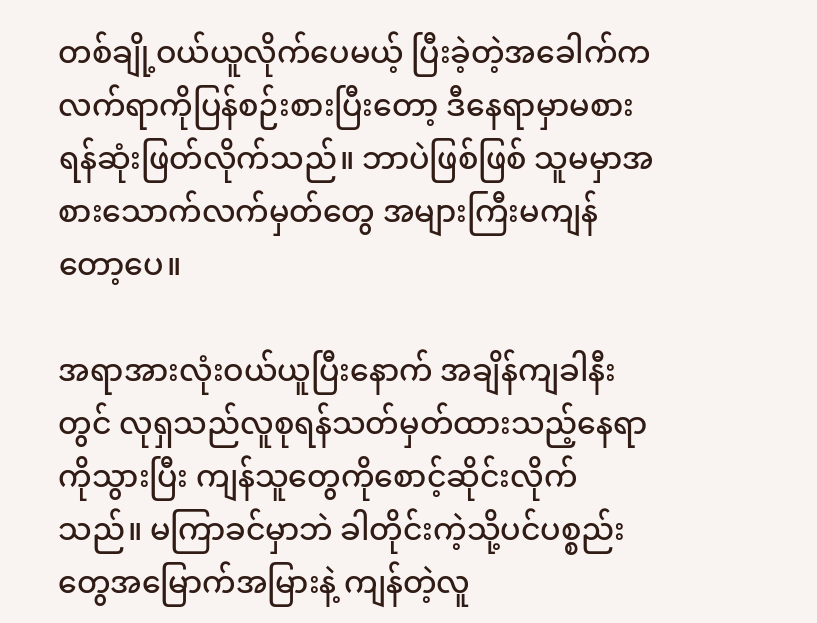တစ်ချို့ဝယ်ယူလိုက်ပေမယ့် ပြီးခဲ့တဲ့အခေါက်ကလက်ရာကိုပြန်စဉ်းစားပြီးတော့ ဒီနေရာမှာမစားရန်ဆုံးဖြတ်လိုက်သည်။ ဘာပဲဖြစ်ဖြစ် သူမမှာအစားသောက်လက်မှတ်တွေ အများကြီးမကျန်တော့ပေ။

အရာအားလုံးဝယ်ယူပြီးနောက် အချိန်ကျခါနီးတွင် လုရှသည်လူစုရန်သတ်မှတ်ထားသည့်နေရာကိုသွားပြီး ကျန်သူတွေကိုစောင့်ဆိုင်းလိုက်သည်။ မကြာခင်မှာဘဲ ခါတိုင်းကဲ့သို့ပင်ပစ္စည်းတွေအမြောက်အမြားနဲ့ ကျန်တဲ့လူ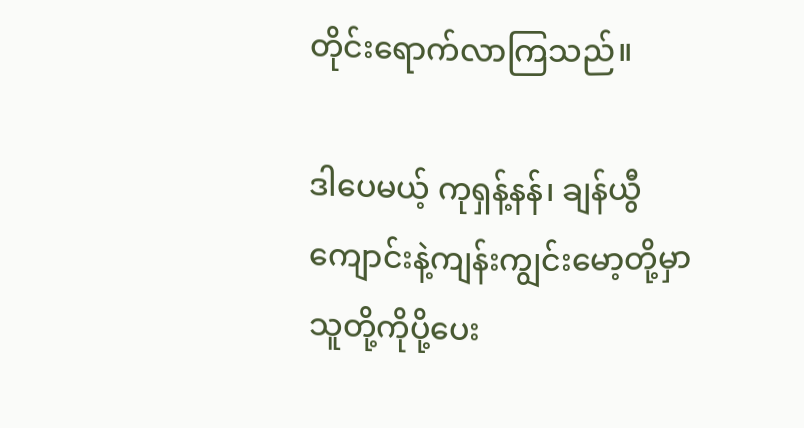တိုင်းရောက်လာကြသည်။

ဒါပေမယ့် ကုရှန့်နန်၊ ချန်ယွီကျောင်းနဲ့ကျန်းကျွင်းမော့တို့မှာ သူတို့ကိုပို့ပေး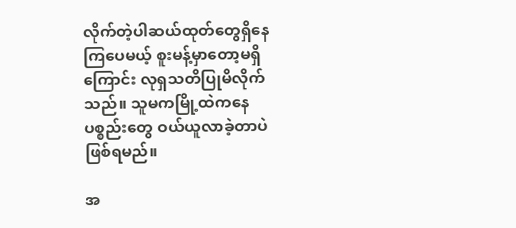လိုက်တဲ့ပါဆယ်ထုတ်တွေရှိနေကြပေမယ့် စူးမန့်မှာတော့မရှိကြောင်း လုရှသတိပြုမိလိုက်သည်။ သူမကမြို့ထဲကနေပစ္စည်းတွေ ဝယ်ယူလာခဲ့တာပဲဖြစ်ရမည်။

အ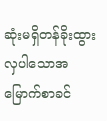ဆုံးမရှိတန်ခိုးထွားလှပါသောအမြောက်စာခင်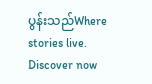ပွန်းသည်Where stories live. Discover now